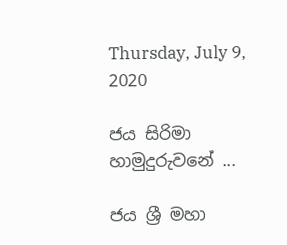Thursday, July 9, 2020

ජය සිරිමා හාමුදුරුවනේ ...

ජය ශ්‍රී මහා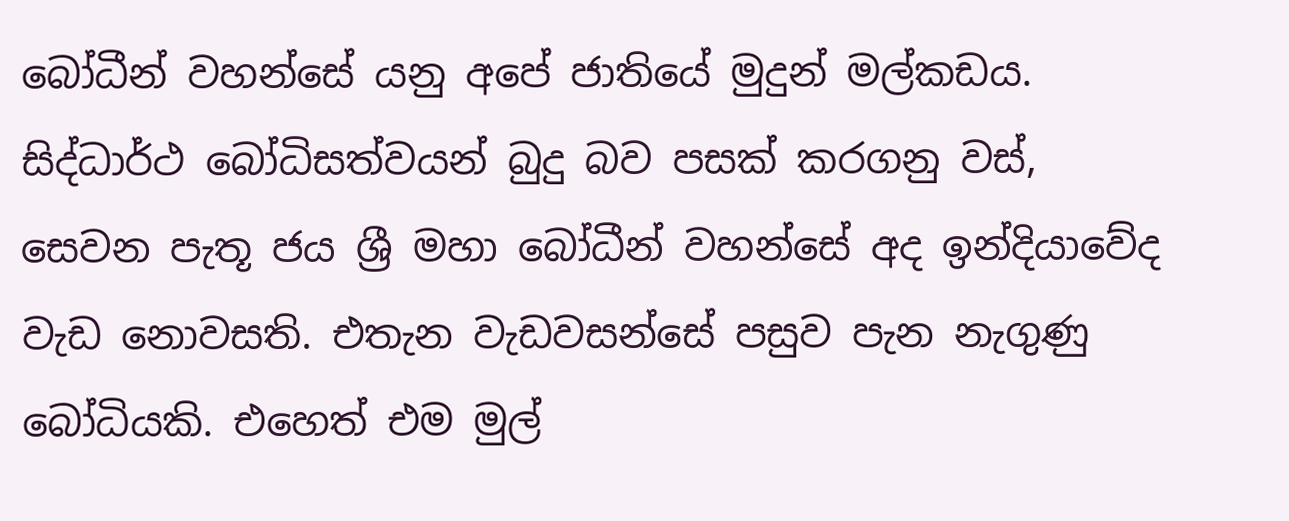බෝධීන් වහන්සේ යනු අපේ ජාතියේ මුදුන් මල්කඩය. සිද්ධාර්ථ බෝධිසත්වයන් බුදු බව පසක් කරගනු වස්, සෙවන පැතූ ජය ශ්‍රී මහා බෝධීන් වහන්සේ අද ඉන්දියාවේද වැඩ නොවසති. එතැන වැඩවසන්සේ පසුව පැන නැගුණු බෝධියකි. එහෙත් එම මුල්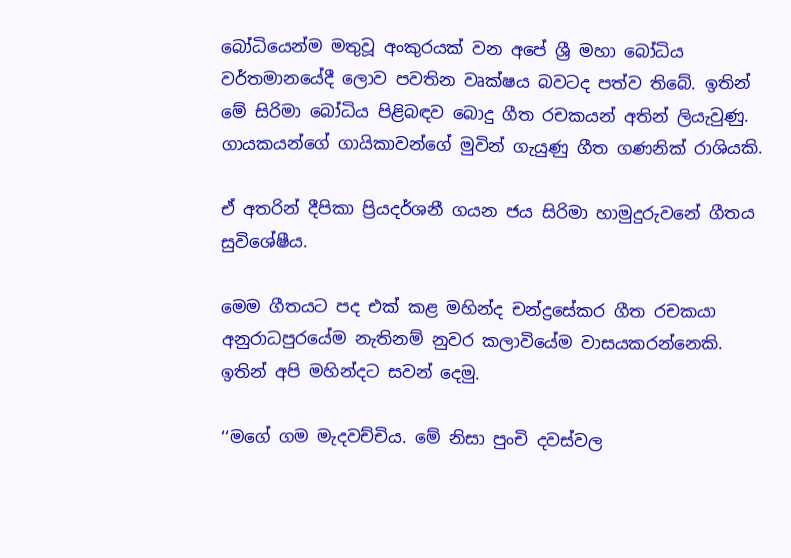බෝධියෙන්ම මතුවූ අංකුරයක් වන අපේ ශ්‍රී මහා බෝධිය වර්තමානයේදී ලොව පවතින වෘක්ෂය බවටද පත්ව තිබේ. ඉතින් මේ සිරිමා බෝධිය පිළිබඳව බොදු ගීත රචකයන් අතින් ලියැවුණු. ගායකයන්ගේ ගායිකාවන්ගේ මුවින් ගැයුණු ගීත ගණනික් රාශියකි.

ඒ අතරින් දීපිකා ප්‍රියදර්ශනී ගයන ජය සිරිමා හාමුදුරුවනේ ගීතය සුවිශේෂීය.

මෙම ගීතයට පද එක් කළ මහින්ද චන්ද්‍රසේකර ගීත රචකයා අනුරාධපුරයේම නැතිනම් නුවර කලාවියේම වාසයකරන්නෙකි.
ඉතින් අපි මහින්දට සවන් දෙමු.

‘‘මගේ ගම මැදවච්චිය. මේ නිසා පුංචි දවස්වල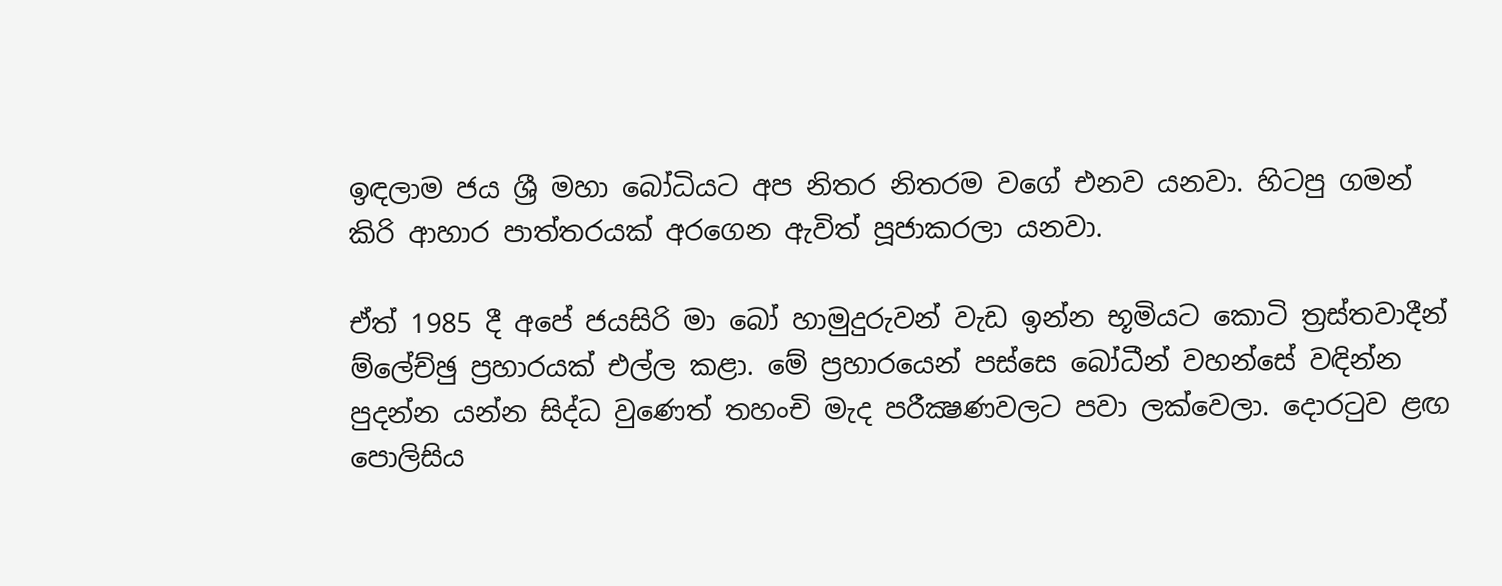ඉඳලාම ජය ශ්‍රී මහා බෝධියට අප නිතර නිතරම වගේ එනව යනවා. හිටපු ගමන් කිරි ආහාර පාත්තරයක් අරගෙන ඇවිත් පූජාකරලා යනවා.

ඒත් 1985 දී අපේ ජයසිරි මා බෝ හාමුදුරුවන් වැඩ ඉන්න භූමියට කොටි ත්‍රස්තවාදීන් ම්ලේච්ඡු ප්‍රහාරයක් එල්ල කළා. මේ ප්‍රහාරයෙන් පස්සෙ බෝධීන් වහන්සේ වඳින්න පුදන්න යන්න සිද්ධ වුණෙත් තහංචි මැද පරීක්‍ෂණවලට පවා ලක්වෙලා. දොරටුව ළඟ පොලිසිය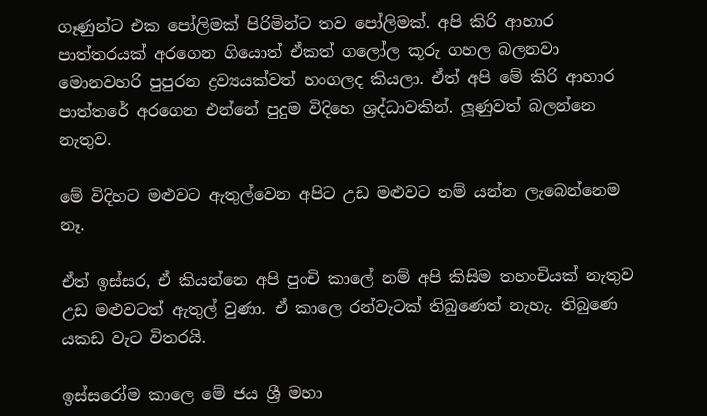ගෑණුන්ට එක පෝලිමක් පිරිමින්ට තව පෝලිමක්. අපි කිරි ආහාර පාත්තරයක් අරගෙන ගියොත් ඒකත් ගලෝල කූරු ගහල බලනවා මොනවහරි පුපුරන ද්‍රව්‍යයක්වත් හංගලද කියලා. ඒත් අපි මේ කිරි ආහාර පාත්තරේ අරගෙන එන්නේ පුදුම විදිහෙ ශ්‍රද්ධාවකින්. ලූණුවත් බලන්නෙ නැතුව.

මේ විදිහට මළුවට ඇතුල්වෙන අපිට උඩ මළුවට නම් යන්න ලැබෙන්නෙම නෑ.

ඒත් ඉස්සර, ඒ කියන්නෙ අපි පුංචි කාලේ නම් අපි කිසිම තහංචියක් නැතුව උඩ මළුවටත් ඇතුල් වුණා. ඒ කාලෙ රන්වැටක් තිබුණෙත් නැහැ. තිබුණෙ යකඩ වැට විතරයි.

ඉස්සරෝම කාලෙ මේ ජය ශ්‍රී මහා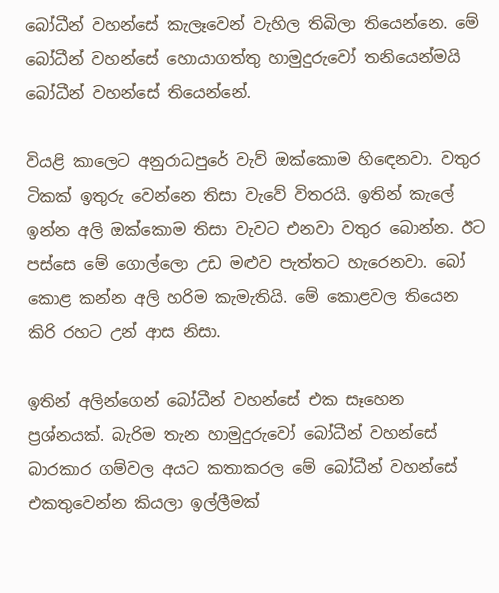බෝධීන් වහන්සේ කැලෑවෙන් වැහිල තිබිලා තියෙන්නෙ. මේ බෝධීන් වහන්සේ හොයාගත්තු හාමුදුරුවෝ තනියෙන්මයි බෝධීන් වහන්සේ තියෙන්නේ.

වියළි කාලෙට අනුරාධපුරේ වැව් ඔක්කොම හිඳෙනවා. වතුර ටිකක් ඉතුරු වෙන්නෙ තිසා වැවේ විතරයි. ඉතින් කැලේ ඉන්න අලි ඔක්කොම තිසා වැවට එනවා වතුර බොන්න. ඊට පස්සෙ මේ ගොල්ලො උඩ මළුව පැත්තට හැරෙනවා. බෝ කොළ කන්න අලි හරිම කැමැතියි. මේ කොළවල තියෙන කිරි රහට උන් ආස නිසා.

ඉතින් අලින්ගෙන් බෝධීන් වහන්සේ එක සෑහෙන ප්‍රශ්නයක්. බැරිම තැන හාමුදුරුවෝ බෝධීන් වහන්සේ බාරකාර ගම්වල අයට කතාකරල මේ බෝධීන් වහන්සේ එකතුවෙන්න කියලා ඉල්ලීමක්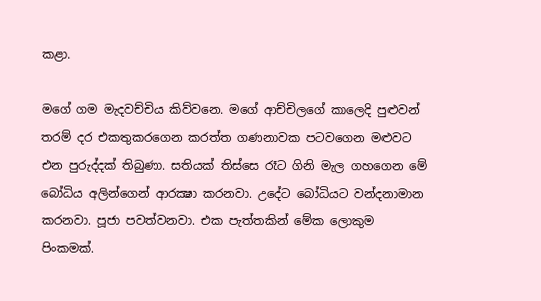කළා.

මගේ ගම මැදවච්චිය කිව්වනෙ. මගේ ආච්චිලගේ කාලෙදි පුළුවන් තරම් දර එකතුකරගෙන කරත්ත ගණනාවක පටවගෙන මළුවට එන පුරුද්දක් තිබුණා. සතියක් තිස්සෙ රෑට ගිනි මැල ගහගෙන මේ බෝධිය අලින්ගෙන් ආරක්‍ෂා කරනවා. උදේට බෝධියට වන්දනාමාන කරනවා. පූජා පවත්වනවා. එක පැත්තකින් මේක ලොකුම පිංකමක්.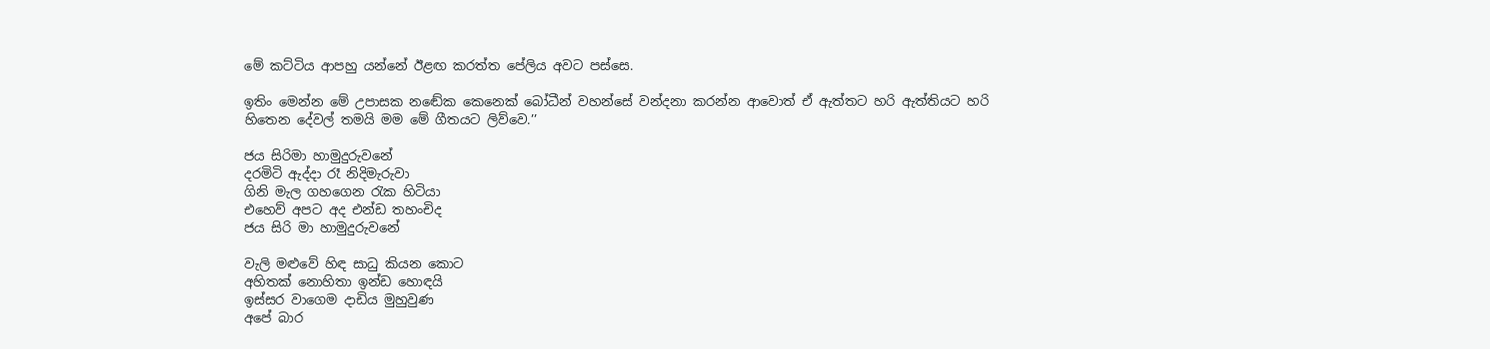මේ කට්ටිය ආපහු යන්නේ ඊළඟ කරත්ත පේලිය අවට පස්සෙ.

ඉතිං මෙන්න මේ උපාසක නඬේක කෙනෙක් බෝධීන් වහන්සේ වන්දනා කරන්න ආවොත් ඒ ඇත්තට හරි ඇත්තියට හරි හිතෙන දේවල් තමයි මම මේ ගීතයට ලිව්වෙ.’’

ජය සිරිමා හාමුදුරුවනේ
දරමිටි ඇද්දා රෑ නිදිමැරුවා
ගිනි මැල ගහගෙන රැක හිටියා
එහෙව් අපට අද එන්ඩ තහංචිද
ජය සිරි මා හාමුදුරුවනේ

වැලි මළුවේ හිඳ සාධු කියන කොට
අහිතක් නොහිතා ඉන්ඩ හොඳයි
ඉස්සර වාගෙම දාඩිය මුහුවුණ
අපේ බාර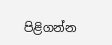පිළිගන්න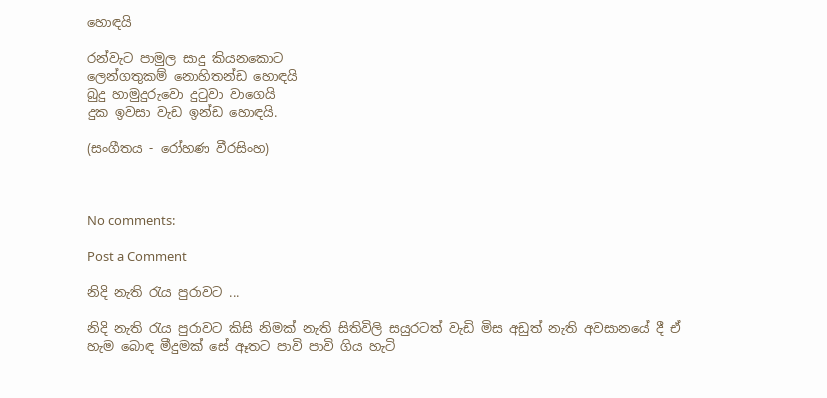හොඳයි

රන්වැට පාමුල සාදු කියනකොට
ලෙන්ගතුකම් නොහිතන්ඩ හොඳයි
බුදු හාමුදුරුවො දුටුවා වාගෙයි
දුක ඉවසා වැඩ ඉන්ඩ හොඳයි.

(සංගීතය - රෝහණ වීරසිංහ)



No comments:

Post a Comment

නිදි නැති රැය පුරාවට ...

නිදි නැති රැය පුරාවට කිසි නිමක් නැති සිතිවිලි සයුරටත් වැඩි මිස අඩුත් නැති අවසානයේ දී ඒ හැම බොඳ මීදුමක් සේ ඈතට පාවි පාවි ගිය හැටි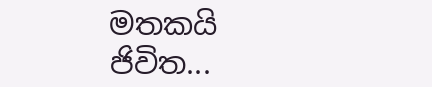මතකයි ජිවිත...